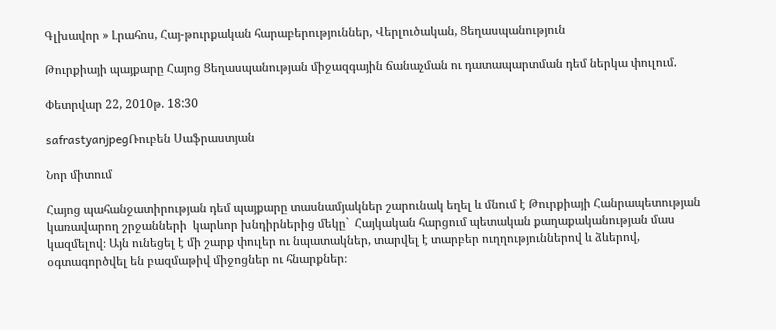Գլխավոր » Լրահոս, Հայ-թուրքական հարաբերություններ, Վերլուծական, Ցեղասպանություն

Թուրքիայի պայքարը Հայոց Ցեղասպանության միջազգային ճանաչման ու դատապարտման դեմ ներկա փուլում.

Փետրվար 22, 2010թ. 18:30

safrastyanjpegՌուբեն Սաֆրաստյան

Նոր միտում

Հայոց պահանջատիրության դեմ պայքարը տասնամյակներ շարունակ եղել և մնում է Թուրքիայի Հանրապետության կառավարող շրջանների  կարևոր խնդիրներից մեկը`  Հայկական հարցում պետական քաղաքականության մաս կազմելով։ Այն ունեցել է մի շարք փուլեր ու նպատակներ, տարվել է տարբեր ուղղություններով և ձևերով, օգտագործվել են բազմաթիվ միջոցներ ու հնարքներ։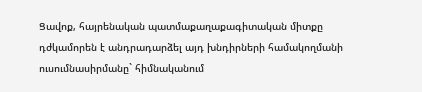Ցավոք, հայրենական պատմաքաղաքագիտական միտքը դժկամորեն է անդրադարձել այդ խնդիրների համակողմանի ուսումնասիրմանը` հիմնականում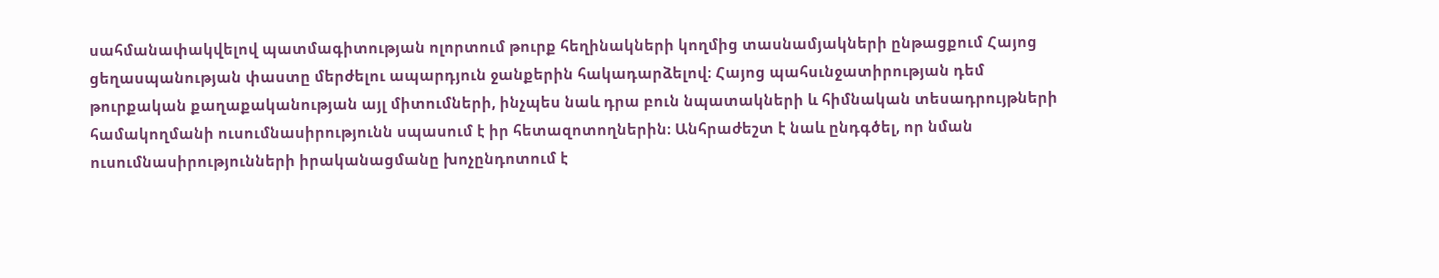սահմանափակվելով պատմագիտության ոլորտում թուրք հեղինակների կողմից տասնամյակների ընթացքում Հայոց ցեղասպանության փաստը մերժելու ապարդյուն ջանքերին հակադարձելով։ Հայոց պահսւնջատիրության դեմ թուրքական քաղաքականության այլ միտումների, ինչպես նաև դրա բուն նպատակների և հիմնական տեսադրույթների համակողմանի ուսումնասիրությունն սպասում է իր հետազոտողներին։ Անհրաժեշտ է նաև ընդգծել, որ նման ուսումնասիրությունների իրականացմանը խոչընդոտում է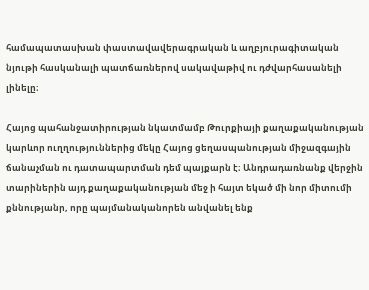համապատասխան փաստավավերագրական և աղբյուրագիտական նյութի հասկանալի պատճառներով սակավաթիվ ու դժվարհասանելի լինելը։

Հայոց պահանջատիրության նկատմամբ Թուրքիայի քաղաքականության կարևոր ուղղություններից մեկը Հայոց ցեղասպանության միջազգային ճանաչման ու դատապարտման դեմ պայքարն է։ Անդրադառնանք վերջին տարիներին այդ քաղաքականության մեջ ի հայտ եկած մի նոր միտումի քննությանր, որը պայմանականորեն անվանել ենք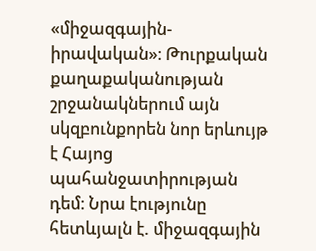«միջազգային-իրավական»։ Թուրքական քաղաքականության շրջանակներում այն սկզբունքորեն նոր երևույթ է Հայոց պահանջատիրության դեմ։ Նրա էությունը հետևյալն է. միջազգային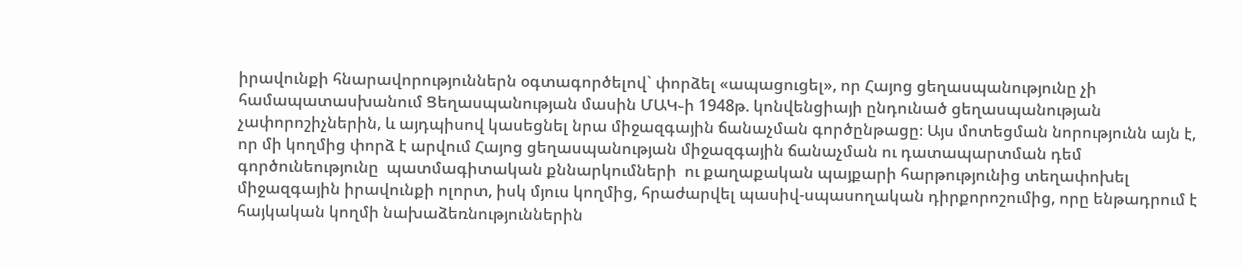իրավունքի հնարավորություններն օգտագործելով` փորձել «ապացուցել», որ Հայոց ցեղասպանությունը չի համապատասխանում Ցեղասպանության մասին ՄԱԿ֊ի 1948թ. կոնվենցիայի ընդունած ցեղասպանության չափորոշիչներին, և այդպիսով կասեցնել նրա միջազգային ճանաչման գործընթացը։ Այս մոտեցման նորությունն այն է, որ մի կողմից փորձ է արվում Հայոց ցեղասպանության միջազգային ճանաչման ու դատապարտման դեմ գործունեությունը  պատմագիտական քննարկումների  ու քաղաքական պայքարի հարթությունից տեղափոխել միջազգային իրավունքի ոլորտ, իսկ մյուս կողմից, հրաժարվել պասիվ-սպասողական դիրքորոշումից, որը ենթադրում է հայկական կողմի նախաձեռնություններին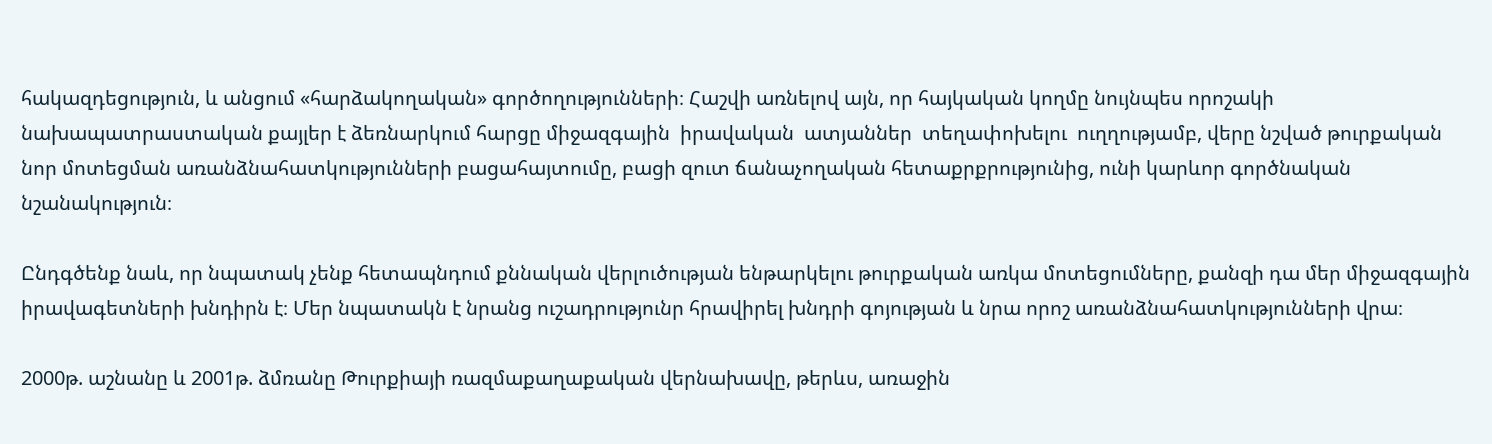հակազդեցություն, և անցում «հարձակողական» գործողությունների։ Հաշվի առնելով այն, որ հայկական կողմը նույնպես որոշակի նախապատրաստական քայլեր է ձեռնարկում հարցը միջազգային  իրավական  ատյաններ  տեղափոխելու  ուղղությամբ, վերը նշված թուրքական նոր մոտեցման առանձնահատկությունների բացահայտումը, բացի զուտ ճանաչողական հետաքրքրությունից, ունի կարևոր գործնական նշանակություն։

Ընդգծենք նաև, որ նպատակ չենք հետապնդում քննական վերլուծության ենթարկելու թուրքական առկա մոտեցումները, քանզի դա մեր միջազգային իրավագետների խնդիրն է։ Մեր նպատակն է նրանց ուշադրությունր հրավիրել խնդրի գոյության և նրա որոշ առանձնահատկությունների վրա։

2000թ. աշնանը և 2001թ. ձմռանը Թուրքիայի ռազմաքաղաքական վերնախավը, թերևս, առաջին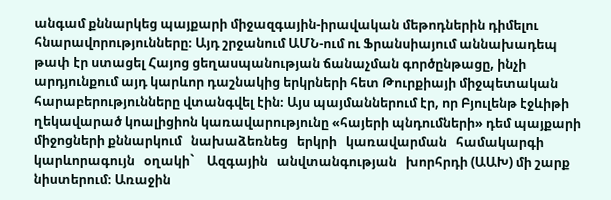անգամ քննարկեց պայքարի միջազգային-իրավական մեթոդներին դիմելու հնարավորությունները։ Այդ շրջանում ԱՄՆ-ում ու Ֆրանսիայում աննախադեպ թափ էր ստացել Հայոց ցեղասպանության ճանաչման գործընթացը, ինչի արդյունքում այդ կարևոր դաշնակից երկրների հետ Թուրքիայի միջպետական հարաբերությունները վտանգվել էին։ Այս պայմաններում էր, որ Բյուլենթ էջևիթի ղեկավարած կոալիցիոն կառավարությունը «հայերի պնդումների» դեմ պայքարի միջոցների քննարկում   նախաձեռնեց   երկրի   կառավարման   համակարգի կարևորագույն   օղակի`    Ազգային   անվտանգության   խորհրդի (ԱԱԽ) մի շարք նիստերում։ Առաջին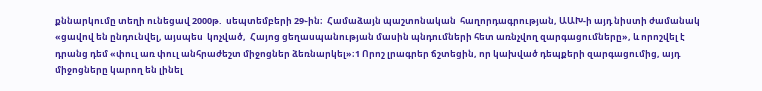քննարկումը տեղի ունեցավ 2000թ.  սեպտեմբերի 29֊ին։  Համաձայն պաշտոնական  հաղորդագրության, ԱԱԽ-ի այդ նիստի ժամանակ «ցավով են ընդունվել, այսպես  կոչված,  Հայոց ցեղասպանության մասին պնդումների հետ առնչվող զարգացումները», և որոշվել է դրանց դեմ «փուլ առ փուլ անհրաժեշտ միջոցներ ձեռնարկել»։1 Որոշ լրագրեր ճշտեցին, որ կախված դեպքերի զարգացումից, այդ միջոցները կարող են լինել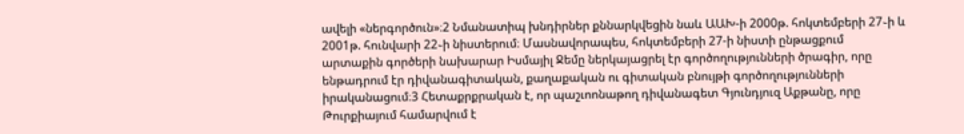ավելի «ներգործուն»։2 Նմանատիպ խնդիրներ քննարկվեցին նաև ԱԱԽ-ի 2000թ. հոկտեմբերի 27֊ի և 2001թ. հունվարի 22֊ի նիստերում։ Մասնավորապես, հոկտեմբերի 27-ի նիստի ընթացքում արտաքին գործերի նախարար Իսմայիլ Ջեմը ներկայացրել էր գործողությունների ծրագիր, որը ենթադրում էր դիվանագիտական, քաղաքական ու գիտական բնույթի գործողությունների իրականացում։3 Հետաքրքրական է, որ պաշւոոնաթող դիվանագետ Գյունդյուզ Աքթանը, որը Թուրքիայում համարվում է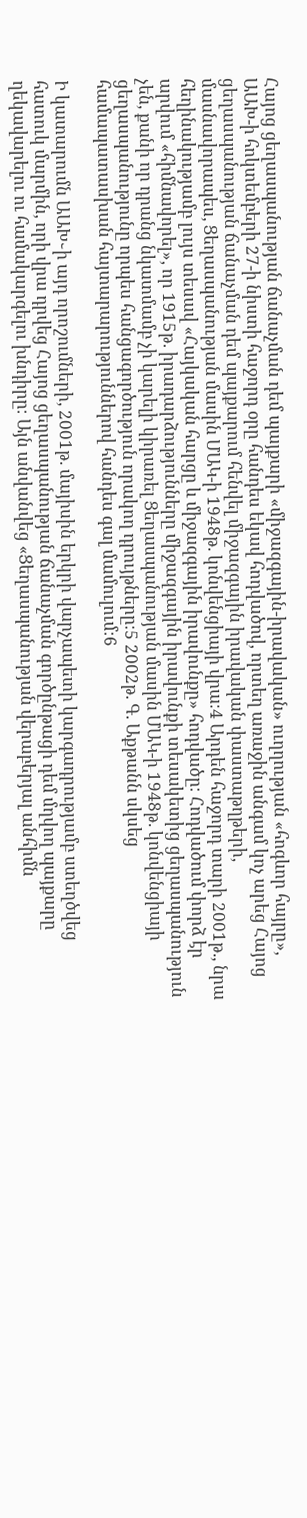Հայոց ցեղասպանության ճանաչման դեմ պայքարի «միջազգային-իրավական» ուղղության «հոգևոր հայրը», ԱԱԽ-ի հոկտեմբերի 27-ի նիստի հաջորդ օրը հանդես եկավ հոդվածով, որտեղ առաջին անգամ կոչ արեց Հայոց ցեղասպանության ճանաչման դեմ պայքարում հենվել միջազգային իրավական փաստաթղթերի, մասնավորապես, Ցեղասպանության մասին ՄԱԿ-ի 1948թ. կոնվենցիայի վրա։4 Արդեն հաջորդ տարի 2001թ., նրա հեղինակությամբ լույս տեսավ «Հայկական հարցը և միջազգային իրավունքը» հոդվածը։ Հոդվածում փորձ էր արվում «հիմնավորել», որ 1915թ. իրադարձությունները միջազգային իրավունքի տեսակետից ցեղասպանություն չեն, քանի որ դրանց նկատմամբ չի կարելի կիրառել Ցեղասպանության մասին ՄԱԿ-ի 1948թ. կոնվենցիայի ցեղասպանությունը որպես հանցագործություն որակող դրույթները։5 2002թ. Գ. Աքթանն սկսեց համապատասխան հայտարարություններով հանդես գալ մամուլում։6

Ի կատարումն ԱԱԽ֊ի այդ որոշումների, 2001թ. մայիսին երկրի վարչապետի կարգադրությամբ ստեղծվեց հատուկ մարմին, որի վրա դրվեց Հայոց ցեղասպանության ճանաչման գործընթացի դեմ մղվող պայքարը ղեկավարելու ու համակարգելու խնդիրը։ Այն անվանվեց «Ցեղասպանության վերաբերյալ անհիմն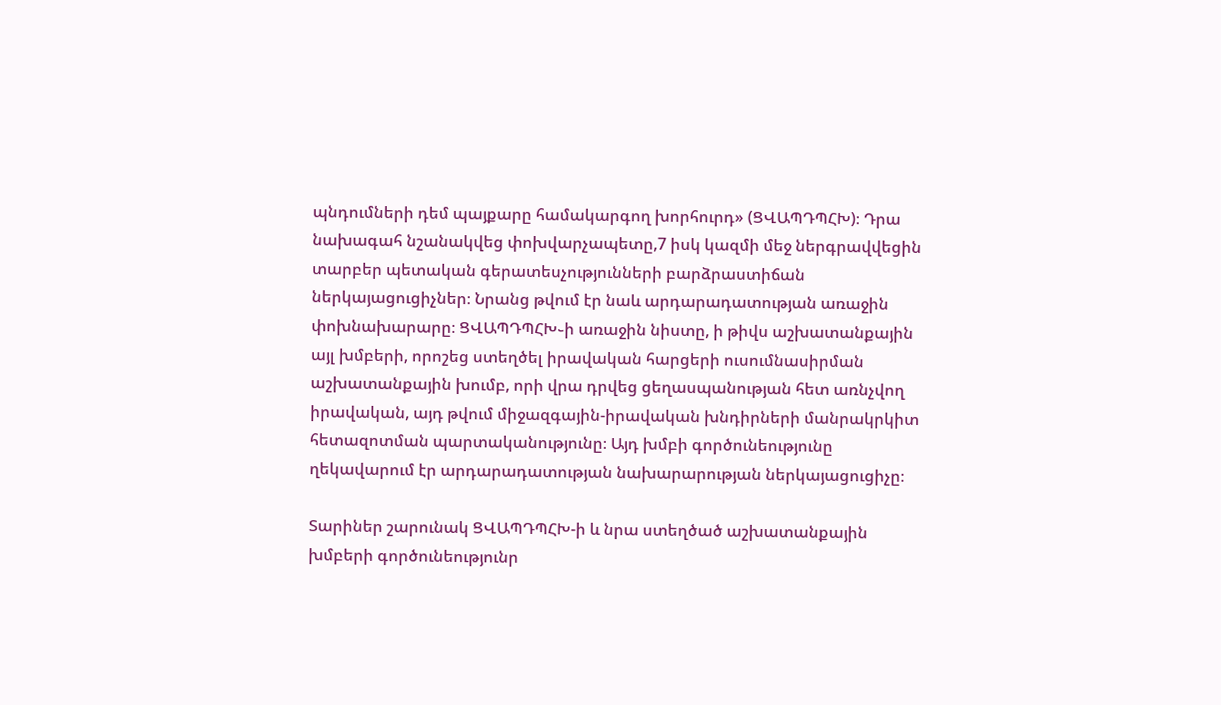պնդումների դեմ պայքարը համակարգող խորհուրդ» (ՑՎԱՊԴՊՀԽ)։ Դրա նախագահ նշանակվեց փոխվարչապետը,7 իսկ կազմի մեջ ներգրավվեցին տարբեր պետական գերատեսչությունների բարձրաստիճան ներկայացուցիչներ։ Նրանց թվում էր նաև արդարադատության առաջին փոխնախարարը։ ՑՎԱՊԴՊՀԽ֊ի առաջին նիստը, ի թիվս աշխատանքային այլ խմբերի, որոշեց ստեղծել իրավական հարցերի ուսումնասիրման աշխատանքային խումբ, որի վրա դրվեց ցեղասպանության հետ առնչվող իրավական, այդ թվում միջազգային-իրավական խնդիրների մանրակրկիտ հետազոտման պարտականությունը։ Այդ խմբի գործունեությունը ղեկավարում էր արդարադատության նախարարության ներկայացուցիչը։

Տարիներ շարունակ ՑՎԱՊԴՊՀԽ-ի և նրա ստեղծած աշխատանքային խմբերի գործունեությունր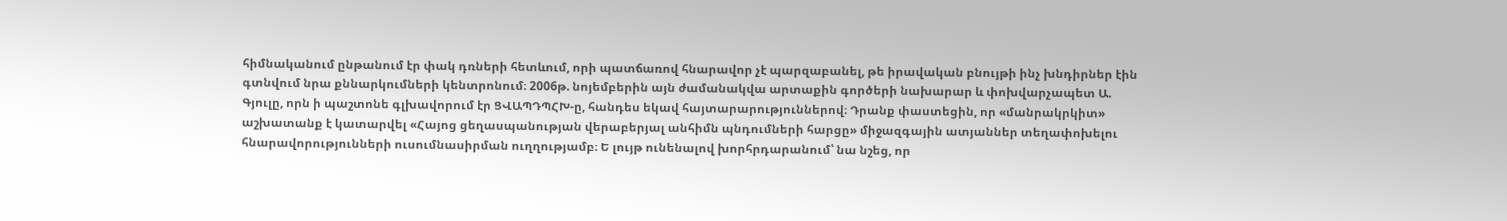հիմնականում ընթանում էր փակ դռների հետևում, որի պատճառով հնարավոր չէ պարզաբանել, թե իրավական բնույթի ինչ խնդիրներ էին գտնվում նրա քննարկումների կենտրոնում։ 2006թ. նոյեմբերին այն ժամանակվա արտաքին գործերի նախարար և փոխվարչապետ Ա. Գյուլը, որն ի պաշտոնե գլխավորում էր ՑՎԱՊԴՊՀԽ-ը, հանդես եկավ հայտարարություններով։ Դրանք փաստեցին, որ «մանրակրկիտ» աշխատանք է կատարվել «Հայոց ցեղասպանության վերաբերյալ անհիմն պնդումների հարցը» միջազգային ատյաններ տեղափոխելու հնարավորությունների ուսումնասիրման ուղղությամբ։ Ե լույթ ունենալով խորհրդարանում՝ նա նշեց, որ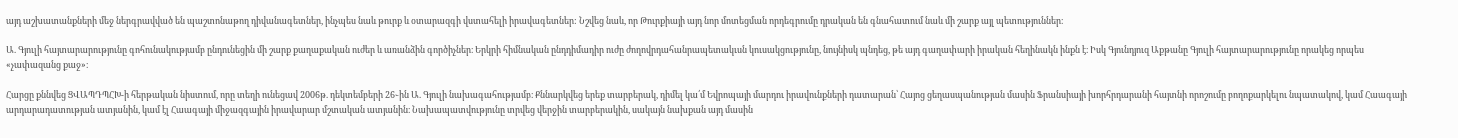այդ աշխատանքների մեջ ներգրավված են պաշտոնաթող դիվանագետներ, ինչպես նաև թուրք և օտարազգի վստահելի իրավագետներ: Նշվեց նաև, որ Թուրքիայի այդ նոր մոտեցման որդեգրումը դրական են գնահատում նաև մի շարք այլ պետություններ։

Ա. Գյուլի հայտարարությունը գոհունակությամբ ընդունեցին մի շարք քաղաքական ուժեր և առանձին գործիչներ։ Երկրի հիմնական ընդդիմադիր ուժը ժողովրդահանրապետակւսն կուսակցությունը, նույնիսկ պնդեց, թե այդ գաղափարի իրական հեղինակն ինքն է։ Իսկ Գյունդյուզ Աքթանը Գյուլի հայտարարությունը որակեց որպես «չափազանց քաջ»։

Հարցը քննվեց ՑՎԱՊԴՊՀԽ-ի հերթական նիստում, որը տեղի ունեցավ 2006թ. դեկտեմբերի 26֊ին Ա. Գյուլի նախագահությամբ։ Քննարկվեց երեք տարբերակ, դիմել կա՛մ Եվրոպայի մարդու իրավունքների դատարան՝ Հայոց ցեղասպանության մասին Ֆրանսիայի խորհրդարանի հայտնի որոշումը բողոքարկելու նպատակով, կամ Հաագայի արդարադատության ատյանին, կամ էլ Հաագայի միջազգային իրավարար մշտական ատյանին։ Նախապատվությունը տրվեց վերջին տարբերակին, սակայն նախքան այդ մասին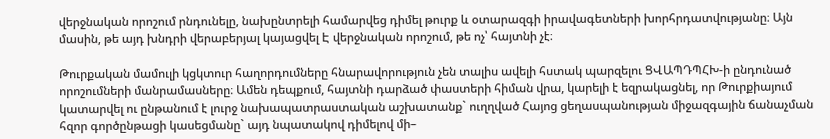վերջնական որոշում րնդունելը, նախընտրելի համարվեց դիմել թուրք և օտարազգի իրավագետների խորհրդատվությանը։ Այն մասին, թե այդ խնդրի վերաբերյալ կայացվել Է վերջնական որոշում, թե ոչ՝ հայտնի չէ։

Թուրքական մամուլի կցկտուր հաղորդումները հնարավորություն չեն տալիս ավելի հստակ պարզելու ՑՎԱՊԴՊՀԽ-ի ընդունած որոշումների մանրամասները։ Ամեն դեպքում, հայտնի դարձած փաստերի հիման վրա, կարելի է եզրակացնել, որ Թուրքիայում կատարվել ու ընթանում է լուրջ նախապատրաստական աշխատանք` ուղղված Հայոց ցեղասպանության միջազգային ճանաչման հզոր գործընթացի կասեցմանը` այդ նպատակով դիմելով մի–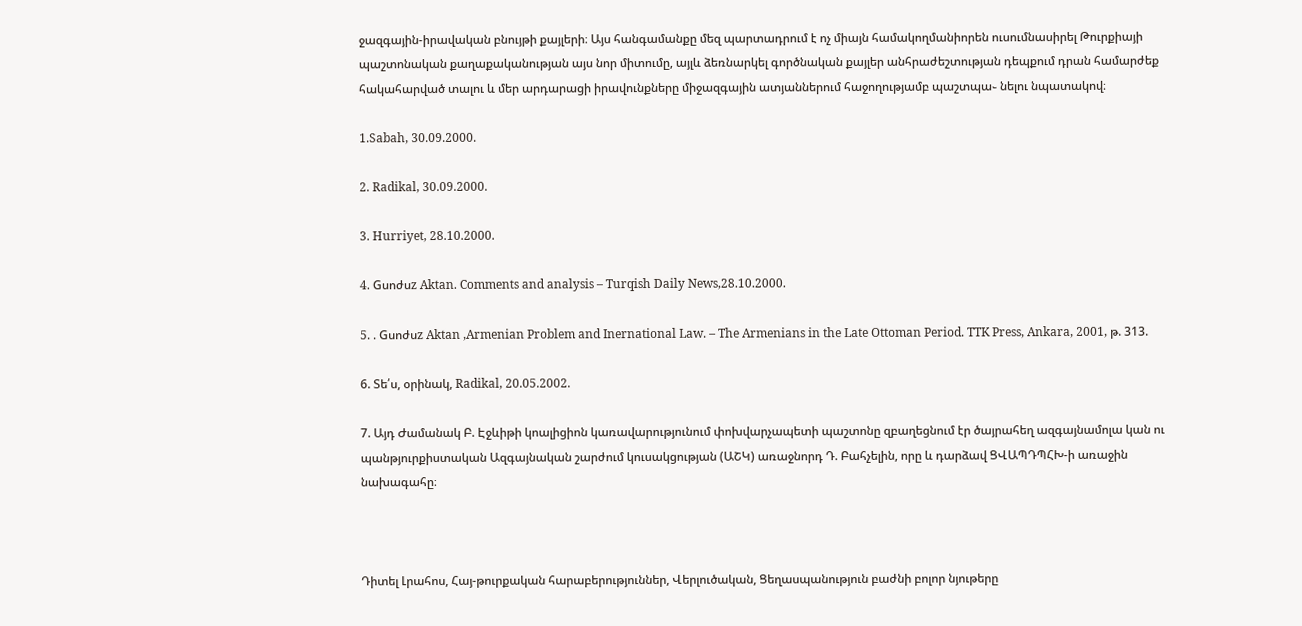ջազգային-իրավական բնույթի քայլերի։ Այս հանգամանքը մեզ պարտադրում է ոչ միայն համակողմանիորեն ուսումնասիրել Թուրքիայի պաշտոնական քաղաքականության այս նոր միտումը, այլև ձեռնարկել գործնական քայլեր անհրաժեշտության դեպքում դրան համարժեք հակահարված տալու և մեր արդարացի իրավունքները միջազգային ատյաններում հաջողությամբ պաշտպա֊ նելու նպատակով։

1.Sabah, 30.09.2000.

2. Radikal, 30.09.2000.

3. Hurriyet, 28.10.2000.

4. Gսոժսz Aktan. Comments and analysis – Turqish Daily News,28.10.2000.

5. . Gսոժսz Aktan ,Armenian Problem and Inernational Law. – The Armenians in the Late Ottoman Period. TTK Press, Ankara, 2001, թ. 313.

6. Տե՛ս, օրինակ, Radikal, 20.05.2002.

7. Այդ Ժամանակ Բ. Էջևիթի կոալիցիոն կառավարությունում փոխվարչապետի պաշտոնը զբաղեցնում էր ծայրահեղ ազգայնամոլա կան ու պանթյուրքիստական Ազգայնական շարժում կուսակցության (ԱՇԿ) առաջնորդ Դ. Բահչելին, որը և դարձավ ՑՎԱՊԴՊՀԽ-ի առաջին նախագահը։



Դիտել Լրահոս, Հայ-թուրքական հարաբերություններ, Վերլուծական, Ցեղասպանություն բաժնի բոլոր նյութերը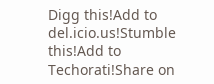Digg this!Add to del.icio.us!Stumble this!Add to Techorati!Share on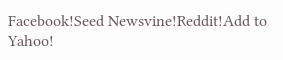Facebook!Seed Newsvine!Reddit!Add to Yahoo!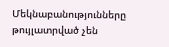Մեկնաբանությունները թույլատրված չեն